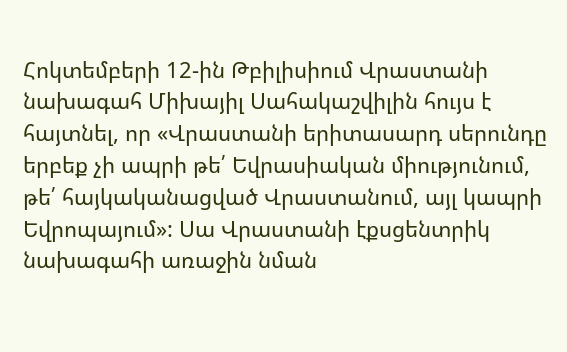Հոկտեմբերի 12-ին Թբիլիսիում Վրաստանի նախագահ Միխայիլ Սահակաշվիլին հույս է հայտնել, որ «Վրաստանի երիտասարդ սերունդը երբեք չի ապրի թե՛ Եվրասիական միությունում, թե՛ հայկականացված Վրաստանում, այլ կապրի Եվրոպայում»: Սա Վրաստանի էքսցենտրիկ նախագահի առաջին նման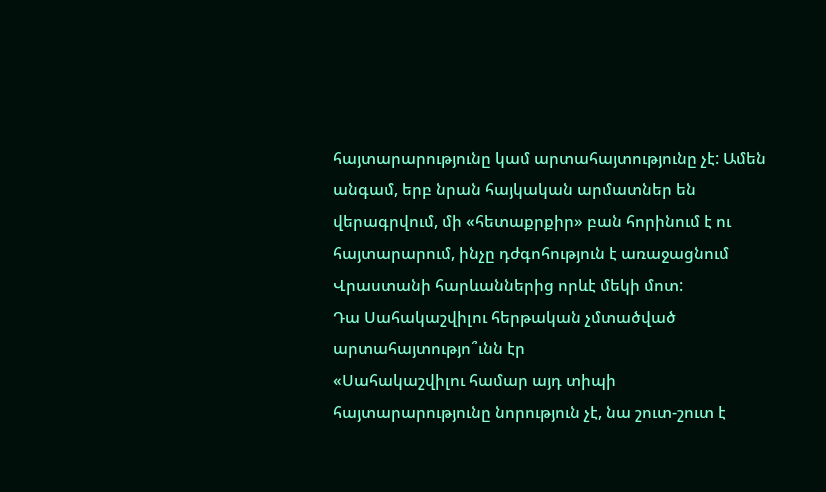հայտարարությունը կամ արտահայտությունը չէ: Ամեն անգամ, երբ նրան հայկական արմատներ են վերագրվում, մի «հետաքրքիր» բան հորինում է ու հայտարարում, ինչը դժգոհություն է առաջացնում Վրաստանի հարևաններից որևէ մեկի մոտ:
Դա Սահակաշվիլու հերթական չմտածված արտահայտությո՞ւնն էր
«Սահակաշվիլու համար այդ տիպի հայտարարությունը նորություն չէ, նա շուտ-շուտ է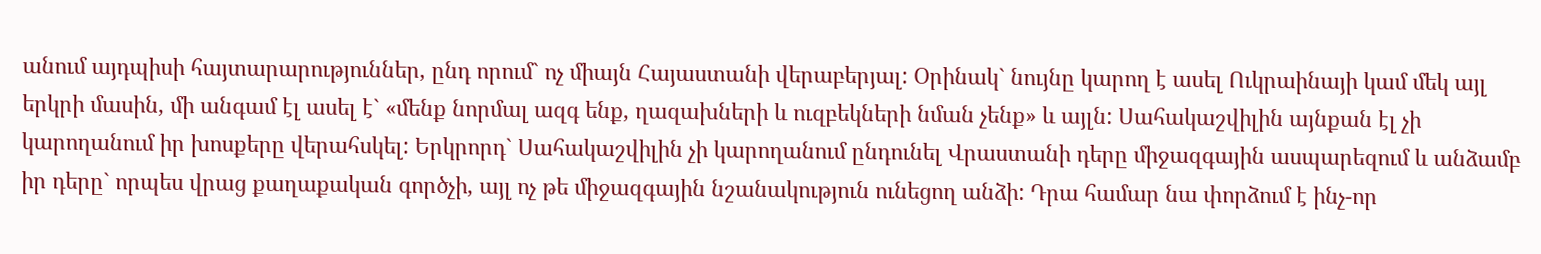անում այդպիսի հայտարարություններ, ընդ որում` ոչ միայն Հայաստանի վերաբերյալ: Օրինակ` նույնը կարող է ասել Ուկրաինայի կամ մեկ այլ երկրի մասին, մի անգամ էլ ասել է` «մենք նորմալ ազգ ենք, ղազախների և ուզբեկների նման չենք» և այլն: Սահակաշվիլին այնքան էլ չի կարողանում իր խոսքերը վերահսկել: Երկրորդ` Սահակաշվիլին չի կարողանում ընդունել Վրաստանի դերը միջազգային ասպարեզում և անձամբ իր դերը` որպես վրաց քաղաքական գործչի, այլ ոչ թե միջազգային նշանակություն ունեցող անձի: Դրա համար նա փորձում է ինչ-որ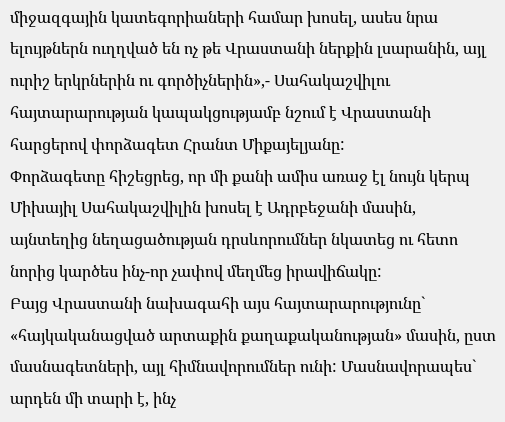միջազգային կատեգորիաների համար խոսել, ասես նրա ելույթներն ուղղված են ոչ թե Վրաստանի ներքին լսարանին, այլ ուրիշ երկրներին ու գործիչներին»,- Սահակաշվիլու հայտարարության կապակցությամբ նշում է Վրաստանի հարցերով փորձագետ Հրանտ Միքայելյանը:
Փորձագետը հիշեցրեց, որ մի քանի ամիս առաջ էլ նույն կերպ Միխայիլ Սահակաշվիլին խոսել է Ադրբեջանի մասին, այնտեղից նեղացածության դրսևորումներ նկատեց ու հետո նորից կարծես ինչ-որ չափով մեղմեց իրավիճակը:
Բայց Վրաստանի նախագահի այս հայտարարությունը` «հայկականացված արտաքին քաղաքականության» մասին, ըստ մասնագետների, այլ հիմնավորումներ ունի: Մասնավորապես` արդեն մի տարի է, ինչ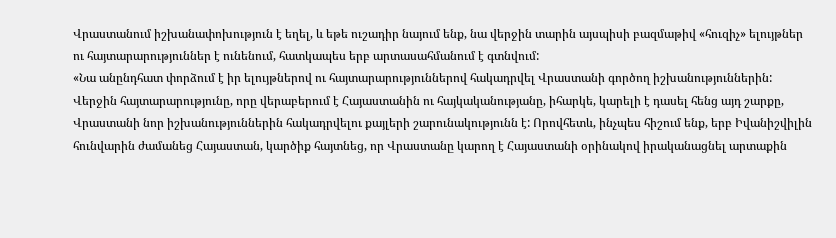Վրաստանում իշխանափոխություն է եղել, և եթե ուշադիր նայում ենք, նա վերջին տարին այսպիսի բազմաթիվ «հուզիչ» ելույթներ ու հայտարարություններ է ունենում, հատկապես երբ արտասահմանում է գտնվում:
«Նա անընդհատ փորձում է իր ելույթներով ու հայտարարություններով հակադրվել Վրաստանի գործող իշխանություններին: Վերջին հայտարարությունը, որը վերաբերում է Հայաստանին ու հայկականությանը, իհարկե, կարելի է դասել հենց այդ շարքը, Վրաստանի նոր իշխանություններին հակադրվելու քայլերի շարունակությունն է: Որովհետև, ինչպես հիշում ենք, երբ Իվանիշվիլին հունվարին ժամանեց Հայաստան, կարծիք հայտնեց, որ Վրաստանը կարող է Հայաստանի օրինակով իրականացնել արտաքին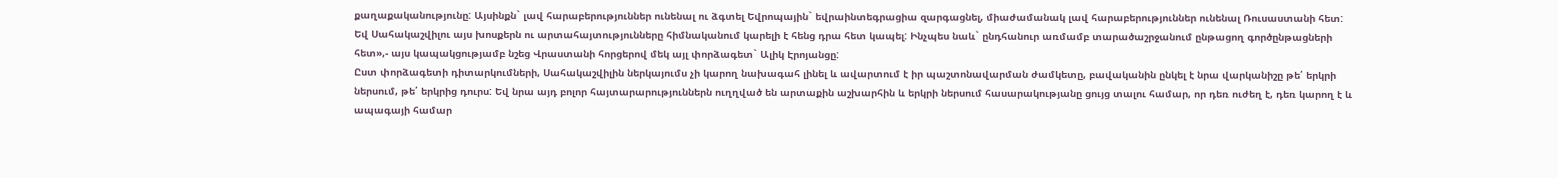քաղաքականությունը: Այսինքն` լավ հարաբերություններ ունենալ ու ձգտել Եվրոպային` եվրաինտեգրացիա զարգացնել, միաժամանակ լավ հարաբերություններ ունենալ Ռուսաստանի հետ: Եվ Սահակաշվիլու այս խոսքերն ու արտահայտությունները հիմնականում կարելի է հենց դրա հետ կապել: Ինչպես նաև` ընդհանուր առմամբ տարածաշրջանում ընթացող գործընթացների հետ»,- այս կապակցությամբ նշեց Վրաստանի հորցերով մեկ այլ փորձագետ` Ալիկ Էրոյանցը:
Ըստ փորձագետի դիտարկումների, Սահակաշվիլին ներկայումս չի կարող նախագահ լինել և ավարտում է իր պաշտոնավարման ժամկետը, բավականին ընկել է նրա վարկանիշը թե՛ երկրի ներսում, թե՛ երկրից դուրս: Եվ նրա այդ բոլոր հայտարարություններն ուղղված են արտաքին աշխարհին և երկրի ներսում հասարակությանը ցույց տալու համար, որ դեռ ուժեղ է, դեռ կարող է և ապագայի համար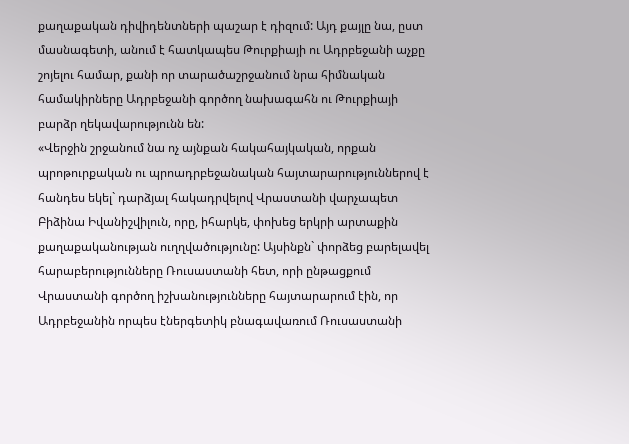քաղաքական դիվիդենտների պաշար է դիզում: Այդ քայլը նա, ըստ մասնագետի, անում է հատկապես Թուրքիայի ու Ադրբեջանի աչքը շոյելու համար, քանի որ տարածաշրջանում նրա հիմնական համակիրները Ադրբեջանի գործող նախագահն ու Թուրքիայի բարձր ղեկավարությունն են:
«Վերջին շրջանում նա ոչ այնքան հակահայկական, որքան պրոթուրքական ու պրոադրբեջանական հայտարարություններով է հանդես եկել` դարձյալ հակադրվելով Վրաստանի վարչապետ Բիձինա Իվանիշվիլուն, որը, իհարկե, փոխեց երկրի արտաքին քաղաքականության ուղղվածությունը: Այսինքն` փորձեց բարելավել հարաբերությունները Ռուսաստանի հետ, որի ընթացքում Վրաստանի գործող իշխանությունները հայտարարում էին, որ Ադրբեջանին որպես էներգետիկ բնագավառում Ռուսաստանի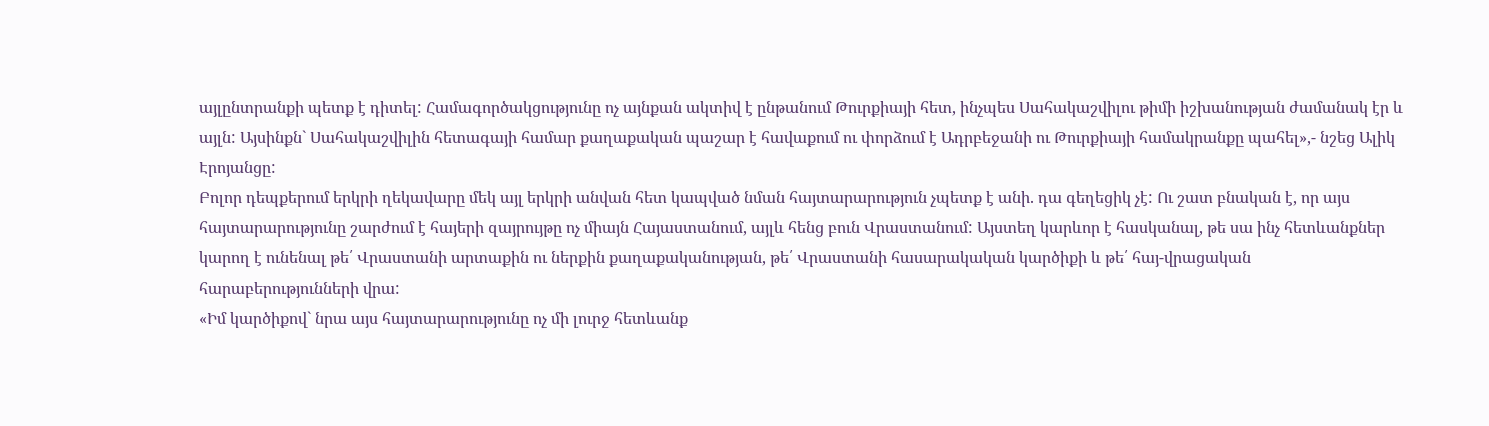այլընտրանքի պետք է դիտել: Համագործակցությունը ոչ այնքան ակտիվ է ընթանում Թուրքիայի հետ, ինչպես Սահակաշվիլու թիմի իշխանության ժամանակ էր և այլն: Այսինքն` Սահակաշվիլին հետագայի համար քաղաքական պաշար է հավաքում ու փորձում է Ադրբեջանի ու Թուրքիայի համակրանքը պահել»,- նշեց Ալիկ Էրոյանցը:
Բոլոր դեպքերում երկրի ղեկավարը մեկ այլ երկրի անվան հետ կապված նման հայտարարություն չպետք է անի. դա գեղեցիկ չէ: Ու շատ բնական է, որ այս հայտարարությունը շարժում է հայերի զայրույթը ոչ միայն Հայաստանում, այլև հենց բուն Վրաստանում: Այստեղ կարևոր է հասկանալ, թե սա ինչ հետևանքներ կարող է ունենալ թե՛ Վրաստանի արտաքին ու ներքին քաղաքականության, թե՛ Վրաստանի հասարակական կարծիքի և թե՛ հայ-վրացական հարաբերությունների վրա:
«Իմ կարծիքով` նրա այս հայտարարությունը ոչ մի լուրջ հետևանք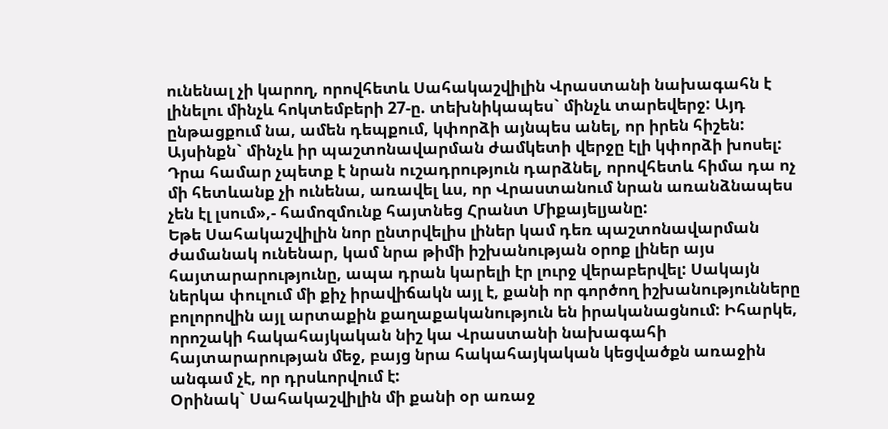ունենալ չի կարող, որովհետև Սահակաշվիլին Վրաստանի նախագահն է լինելու մինչև հոկտեմբերի 27-ը. տեխնիկապես` մինչև տարեվերջ: Այդ ընթացքում նա, ամեն դեպքում, կփորձի այնպես անել, որ իրեն հիշեն: Այսինքն` մինչև իր պաշտոնավարման ժամկետի վերջը էլի կփորձի խոսել: Դրա համար չպետք է նրան ուշադրություն դարձնել, որովհետև հիմա դա ոչ մի հետևանք չի ունենա, առավել ևս, որ Վրաստանում նրան առանձնապես չեն էլ լսում»,- համոզմունք հայտնեց Հրանտ Միքայելյանը:
Եթե Սահակաշվիլին նոր ընտրվելիս լիներ կամ դեռ պաշտոնավարման ժամանակ ունենար, կամ նրա թիմի իշխանության օրոք լիներ այս հայտարարությունը, ապա դրան կարելի էր լուրջ վերաբերվել: Սակայն ներկա փուլում մի քիչ իրավիճակն այլ է, քանի որ գործող իշխանությունները բոլորովին այլ արտաքին քաղաքականություն են իրականացնում: Իհարկե, որոշակի հակահայկական նիշ կա Վրաստանի նախագահի հայտարարության մեջ, բայց նրա հակահայկական կեցվածքն առաջին անգամ չէ, որ դրսևորվում է:
Օրինակ` Սահակաշվիլին մի քանի օր առաջ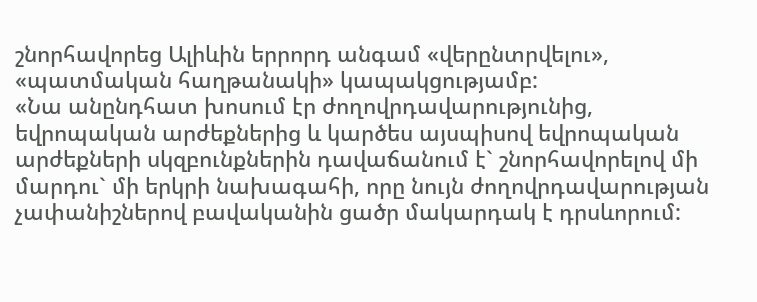շնորհավորեց Ալիևին երրորդ անգամ «վերընտրվելու», «պատմական հաղթանակի» կապակցությամբ:
«Նա անընդհատ խոսում էր ժողովրդավարությունից, եվրոպական արժեքներից և կարծես այսպիսով եվրոպական արժեքների սկզբունքներին դավաճանում է` շնորհավորելով մի մարդու` մի երկրի նախագահի, որը նույն ժողովրդավարության չափանիշներով բավականին ցածր մակարդակ է դրսևորում: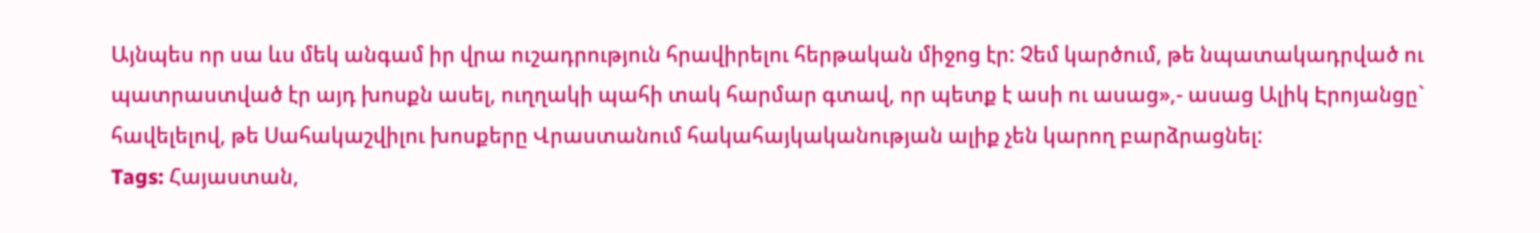Այնպես որ սա ևս մեկ անգամ իր վրա ուշադրություն հրավիրելու հերթական միջոց էր: Չեմ կարծում, թե նպատակադրված ու պատրաստված էր այդ խոսքն ասել, ուղղակի պահի տակ հարմար գտավ, որ պետք է ասի ու ասաց»,- ասաց Ալիկ Էրոյանցը` հավելելով, թե Սահակաշվիլու խոսքերը Վրաստանում հակահայկականության ալիք չեն կարող բարձրացնել:
Tags: Հայաստան,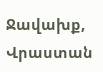Ջավախք, Վրաստան